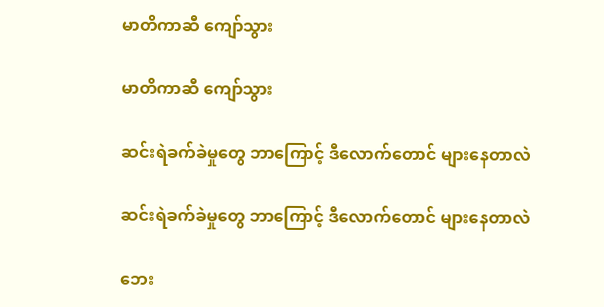မာတိကာဆီ ကျော်သွား

မာတိကာဆီ ကျော်သွား

ဆင်းရဲခက်ခဲမှုတွေ ဘာကြောင့် ဒီလောက်တောင် များနေတာလဲ

ဆင်းရဲခက်ခဲမှုတွေ ဘာကြောင့် ဒီလောက်တောင် များနေတာလဲ

ဘေး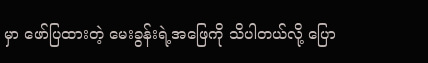မှာ ဖော်ပြထားတဲ့ မေးခွန်းရဲ့အဖြေကို သိပါတယ်လို့ ပြော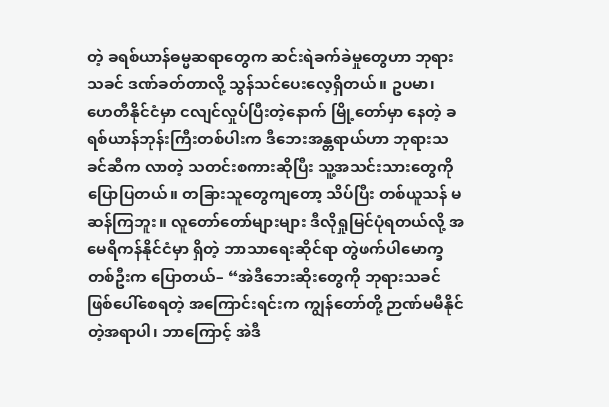တဲ့ ခရစ်ယာန်ဓမ္မဆရာတွေက ဆင်းရဲခက်ခဲမှုတွေဟာ ဘုရားသခင် ဒဏ်ခတ်တာလို့ သွန်သင်ပေးလေ့ရှိတယ်။ ဥပမာ၊ ဟေတီနိုင်ငံမှာ ငလျင်လှုပ်ပြီးတဲ့နောက် မြို့တော်မှာ နေတဲ့ ခရစ်ယာန်ဘုန်းကြီးတစ်ပါးက ဒီဘေးအန္တရာယ်ဟာ ဘုရားသခင်ဆီက လာတဲ့ သတင်းစကားဆိုပြီး သူ့အသင်းသားတွေကို ပြောပြတယ်။ တခြားသူတွေကျတော့ သိပ်ပြီး တစ်ယူသန် မဆန်ကြဘူး။ လူတော်တော်များများ ဒီလိုရှုမြင်ပုံရတယ်လို့ အမေရိကန်နိုင်ငံမှာ ရှိတဲ့ ဘာသာရေးဆိုင်ရာ တွဲဖက်ပါမောက္ခတစ်ဦးက ပြောတယ်– “အဲဒီဘေးဆိုးတွေကို ဘုရားသခင်ဖြစ်ပေါ်စေရတဲ့ အကြောင်းရင်းက ကျွန်တော်တို့ ဉာဏ်မမီနိုင်တဲ့အရာပါ၊ ဘာကြောင့် အဲဒီ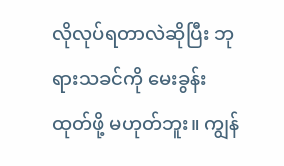လိုလုပ်ရတာလဲဆိုပြီး ဘုရားသခင်ကို မေးခွန်းထုတ်ဖို့ မဟုတ်ဘူး။ ကျွန်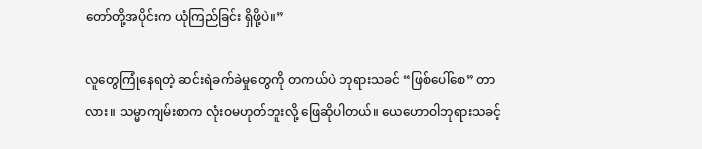တော်တို့အပိုင်းက ယုံကြည်ခြင်း ရှိဖို့ပဲ။”

လူတွေကြုံနေရတဲ့ ဆင်းရဲခက်ခဲမှုတွေကို တကယ်ပဲ ဘုရားသခင် “ဖြစ်ပေါ်စေ” တာလား။ သမ္မာကျမ်းစာက လုံးဝမဟုတ်ဘူးလို့ ဖြေဆိုပါတယ်။ ယေဟောဝါဘုရားသခင့်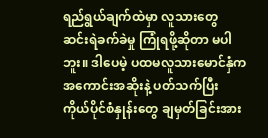ရည်ရွယ်ချက်ထဲမှာ လူသားတွေ ဆင်းရဲခက်ခဲမှု ကြုံရဖို့ဆိုတာ မပါဘူး။ ဒါပေမဲ့ ပထမလူသားမောင်နှံက အကောင်းအဆိုးနဲ့ ပတ်သက်ပြီး ကိုယ်ပိုင်စံနှုန်းတွေ ချမှတ်ခြင်းအား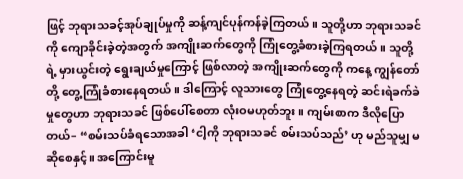ဖြင့် ဘုရားသခင့်အုပ်ချုပ်မှုကို ဆန့်ကျင်ပုန်ကန်ခဲ့ကြတယ်။ သူတို့ဟာ ဘုရားသခင်ကို ကျောခိုင်းခဲ့တဲ့အတွက် အကျိုးဆက်တွေကို ကြုံတွေ့ခံစားခဲ့ကြရတယ်။ သူတို့ရဲ့ မှားယွင်းတဲ့ ရွေးချယ်မှုကြောင့် ဖြစ်လာတဲ့ အကျိုးဆက်တွေကို ကနေ့ ကျွန်တော်တို့ တွေ့ကြုံခံစားနေရတယ်။ ဒါကြောင့် လူသားတွေ ကြုံတွေ့နေရတဲ့ ဆင်းရဲခက်ခဲမှုတွေဟာ ဘုရားသခင် ဖြစ်ပေါ်စေတာ လုံးဝမဟုတ်ဘူး။ ကျမ်းစာက ဒီလိုပြောတယ်– “စမ်းသပ်ခံရသောအခါ ‘ငါ့ကို ဘုရားသခင် စမ်းသပ်သည်’ ဟု မည်သူမျှ မဆိုစေနှင့်။ အကြောင်းမူ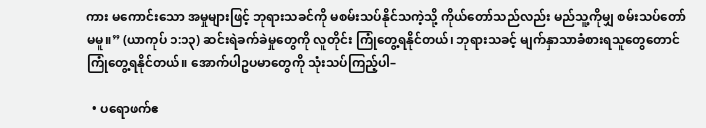ကား မကောင်းသော အမှုများဖြင့် ဘုရားသခင်ကို မစမ်းသပ်နိုင်သကဲ့သို့ ကိုယ်တော်သည်လည်း မည်သူ့ကိုမျှ စမ်းသပ်တော်မမူ။” (ယာကုပ် ၁:၁၃) ဆင်းရဲခက်ခဲမှုတွေကို လူတိုင်း ကြုံတွေ့ရနိုင်တယ်၊ ဘုရားသခင့် မျက်နှာသာခံစားရသူတွေတောင် ကြုံတွေ့ရနိုင်တယ်။ အောက်ပါဥပမာတွေကို သုံးသပ်ကြည့်ပါ–

  • ပရောဖက်ဧ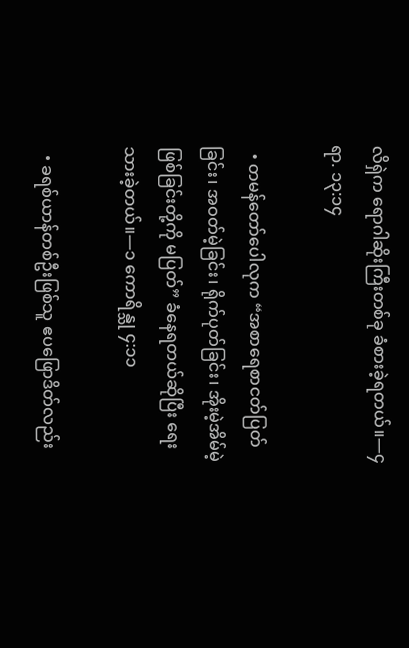လိရှဲက ရောဂါဆိုးကြီးတစ်ခု ခံစားခဲ့ရတယ်။—၄ ရာ. ၁၃:၁၄

  • တမန်တော်ပေါလုက “အစာရေစာငတ်ပြတ်ခြင်း၊ အဝတ်မဲ့ခြင်း၊ ရိုက်ပုတ်ခြင်း၊ အိုးမဲ့အိမ်မဲ့ဖြစ်ခြင်းတို့ကို မပြတ်” ခံနေရတယ်ဆိုပြီး ရေးသားခဲ့တယ်။—၁ ကောရိန္သု ၄:၁၁

  • ခရစ်ယာန်တစ်ဦးဖြစ်သူ ဧပဖြောဒိတ်လည်း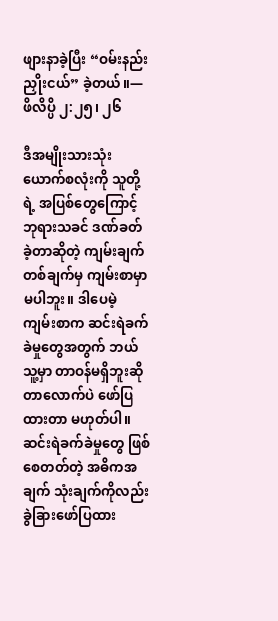ဖျားနာခဲ့ပြီး “ဝမ်းနည်းညှိုးငယ်” ခဲ့တယ်။—ဖိလိပ္ပိ ၂:၂၅၊ ၂၆

ဒီအမျိုးသားသုံးယောက်စလုံးကို သူတို့ရဲ့ အပြစ်တွေကြောင့် ဘုရားသခင် ဒဏ်ခတ်ခဲ့တာဆိုတဲ့ ကျမ်းချက် တစ်ချက်မှ ကျမ်းစာမှာ မပါဘူး။ ဒါပေမဲ့ ကျမ်းစာက ဆင်းရဲခက်ခဲမှုတွေအတွက် ဘယ်သူ့မှာ တာဝန်မရှိဘူးဆိုတာလောက်ပဲ ဖော်ပြထားတာ မဟုတ်ပါ။ ဆင်းရဲခက်ခဲမှုတွေ ဖြစ်စေတတ်တဲ့ အဓိကအချက် သုံးချက်ကိုလည်း ခွဲခြားဖော်ပြထား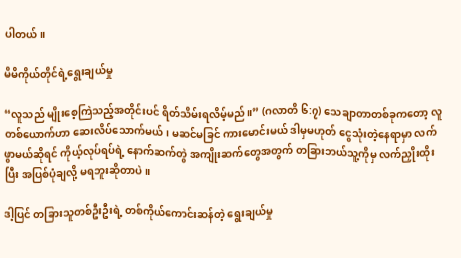ပါတယ်။

မိမိကိုယ်တိုင်ရဲ့ရွေးချယ်မှု

“လူသည် မျိုးစေ့ကြဲသည့်အတိုင်းပင် ရိတ်သိမ်းရလိမ့်မည်။” (ဂလာတိ ၆:၇) သေချာတာတစ်ခုကတော့ လူတစ်ယောက်ဟာ ဆေးလိပ်သောက်မယ်၊ မဆင်မခြင် ကားမောင်းမယ် ဒါမှမဟုတ် ငွေသုံးတဲ့နေရာမှာ လက်ဖွာမယ်ဆိုရင် ကိုယ့်လုပ်ရပ်ရဲ့ နောက်ဆက်တွဲ အကျိုးဆက်တွေအတွက် တခြားဘယ်သူ့ကိုမှ လက်ညှိုးထိုးပြီး အပြစ်ပုံချလို့ မရဘူးဆိုတာပဲ။

ဒါ့ပြင် တခြားသူတစ်ဦးဦးရဲ့ တစ်ကိုယ်ကောင်းဆန်တဲ့ ရွေးချယ်မှု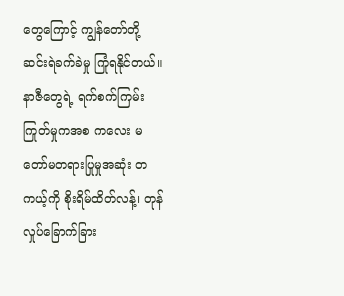တွေကြောင့် ကျွန်တော်တို့ ဆင်းရဲခက်ခဲမှု ကြုံရနိုင်တယ်။ နာဇီတွေရဲ့ ရက်စက်ကြမ်းကြုတ်မှုကအစ ကလေး မတော်မတရားပြုမှုအဆုံး တကယ့်ကို စိုးရိမ်ထိတ်လန့်၊ တုန်လှုပ်ခြောက်ခြား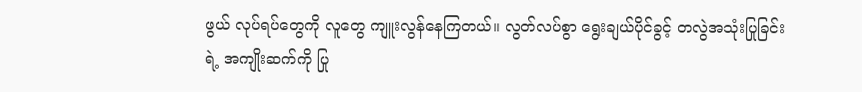ဖွယ် လုပ်ရပ်တွေကို လူတွေ ကျူးလွန်နေကြတယ်။ လွတ်လပ်စွာ ရွေးချယ်ပိုင်ခွင့် တလွဲအသုံးပြုခြင်းရဲ့ အကျိုးဆက်ကို ပြု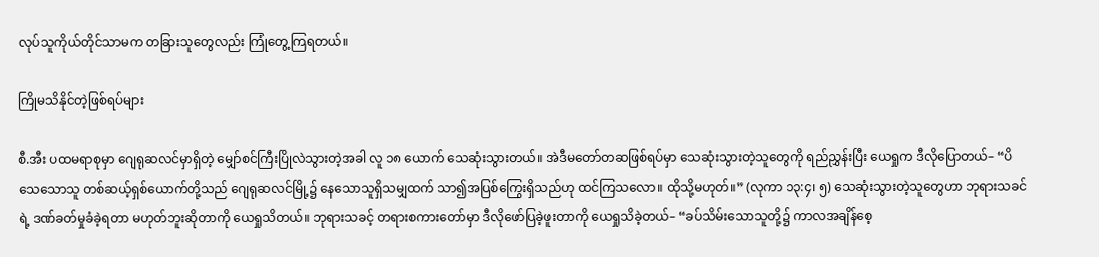လုပ်သူကိုယ်တိုင်သာမက တခြားသူတွေလည်း ကြုံတွေ့ကြရတယ်။

ကြိုမသိနိုင်တဲ့ဖြစ်ရပ်များ

စီ.အီး ပထမရာစုမှာ ဂျေရုဆလင်မှာရှိတဲ့ မျှော်စင်ကြီးပြိုလဲသွားတဲ့အခါ လူ ၁၈ ယောက် သေဆုံးသွားတယ်။ အဲဒီမတော်တဆဖြစ်ရပ်မှာ သေဆုံးသွားတဲ့သူတွေကို ရည်ညွှန်းပြီး ယေရှုက ဒီလိုပြောတယ်– “ပိသေသောသူ တစ်ဆယ့်ရှစ်ယောက်တို့သည် ဂျေရုဆလင်မြို့၌ နေသောသူရှိသမျှထက် သာ၍အပြစ်ကြွေးရှိသည်ဟု ထင်ကြသလော။ ထိုသို့မဟုတ်။” (လုကာ ၁၃:၄၊ ၅) သေဆုံးသွားတဲ့သူတွေဟာ ဘုရားသခင်ရဲ့ ဒဏ်ခတ်မှုခံခဲ့ရတာ မဟုတ်ဘူးဆိုတာကို ယေရှုသိတယ်။ ဘုရားသခင့် တရားစကားတော်မှာ ဒီလိုဖော်ပြခဲ့ဖူးတာကို ယေရှုသိခဲ့တယ်– “ခပ်သိမ်းသောသူတို့၌ ကာလအချိန်စေ့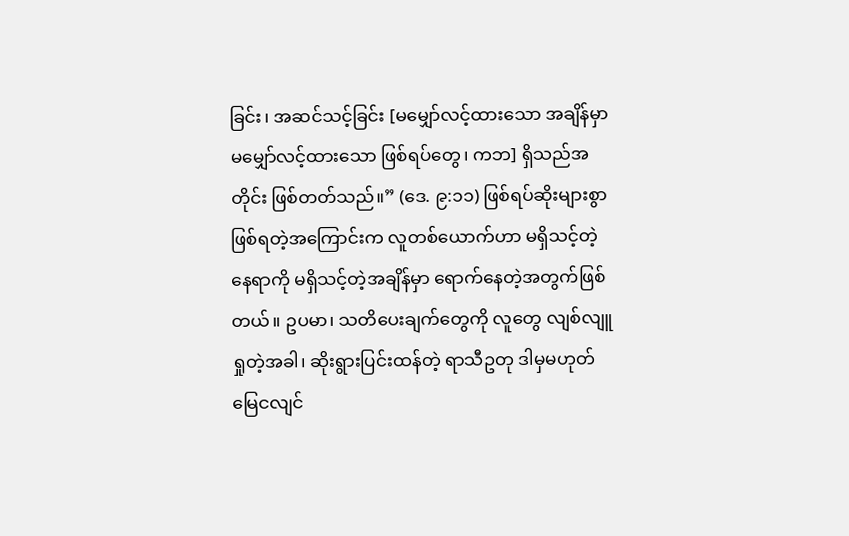ခြင်း၊ အဆင်သင့်ခြင်း [မမျှော်လင့်ထားသော အချိန်မှာ မမျှော်လင့်ထားသော ဖြစ်ရပ်တွေ၊ ကဘ] ရှိသည်အတိုင်း ဖြစ်တတ်သည်။” (ဒေ. ၉:၁၁) ဖြစ်ရပ်ဆိုးများစွာ ဖြစ်ရတဲ့အကြောင်းက လူတစ်ယောက်ဟာ မရှိသင့်တဲ့နေရာကို မရှိသင့်တဲ့အချိန်မှာ ရောက်နေတဲ့အတွက်ဖြစ်တယ်။ ဥပမာ၊ သတိပေးချက်တွေကို လူတွေ လျစ်လျူရှုတဲ့အခါ၊ ဆိုးရွားပြင်းထန်တဲ့ ရာသီဥတု ဒါမှမဟုတ် မြေငလျင်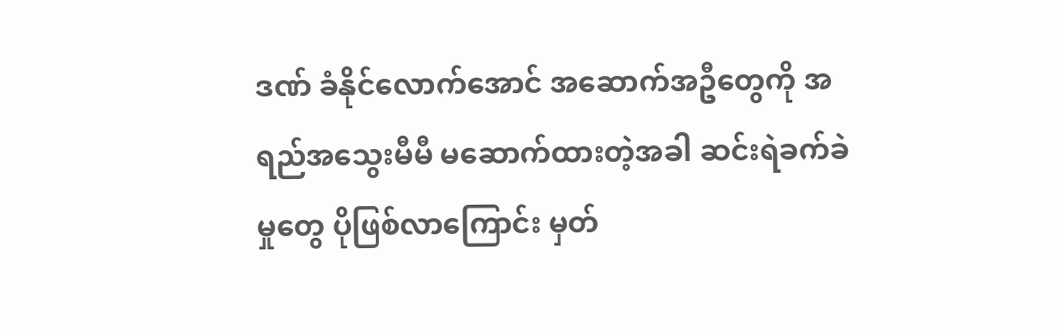ဒဏ် ခံနိုင်လောက်အောင် အဆောက်အဦတွေကို အရည်အသွေးမီမီ မဆောက်ထားတဲ့အခါ ဆင်းရဲခက်ခဲမှုတွေ ပိုဖြစ်လာကြောင်း မှတ်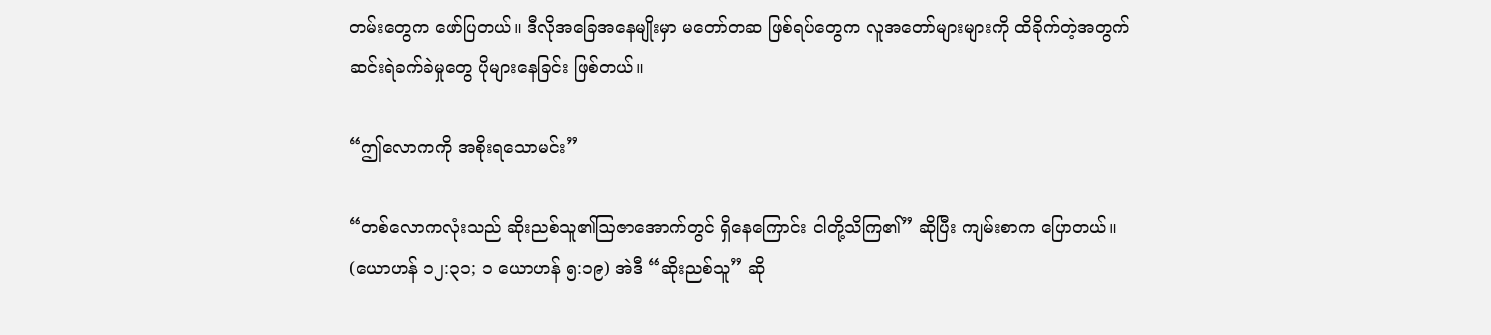တမ်းတွေက ဖော်ပြတယ်။ ဒီလိုအခြေအနေမျိုးမှာ မတော်တဆ ဖြစ်ရပ်တွေက လူအတော်များများကို ထိခိုက်တဲ့အတွက် ဆင်းရဲခက်ခဲမှုတွေ ပိုများနေခြင်း ဖြစ်တယ်။

“ဤလောကကို အစိုးရသောမင်း”

“တစ်လောကလုံးသည် ဆိုးညစ်သူ၏ဩဇာအောက်တွင် ရှိနေကြောင်း ငါတို့သိကြ၏” ဆိုပြီး ကျမ်းစာက ပြောတယ်။ (ယောဟန် ၁၂:၃၁; ၁ ယောဟန် ၅:၁၉) အဲဒီ “ဆိုးညစ်သူ” ဆို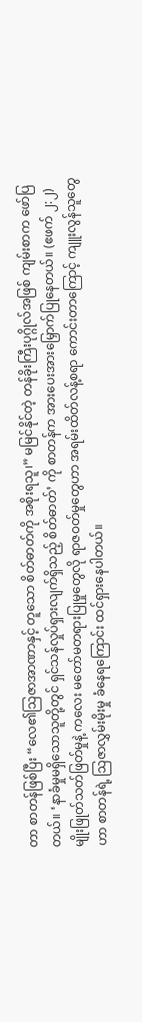တာ စာတန်ဖြစ်ပြီး “လေ၏သြဇာအာဏာနှင့် တူသော စိတ်ဓာတ်ကို အစိုးရသူ၊” မမြင်နိုင်တဲ့ တန်ခိုးကြီးပုဂ္ဂိုလ်အဖြစ် ကျမ်းစာက ဖော်ပြတယ်။ ‘နာခံမှုမရှိသောသူတို့တွင် ရှင်သန်လှုပ်ရှားလျက်ရှိသည့် စိတ်ဓာတ်’ ကို စာတန်က အားပေးအားမြှောက်ပြုနေတယ်။ (ဧဖက် ၂:၂) မျိုးဖြုတ်သတ်ဖြတ်မှုနဲ့ ကလေး မတော်မတရားပြုမှုတွေလို ရာဇဝတ်မှုတွေဟာ အရမ်းထိတ်လန့်စရာ ကောင်းတာကြောင့် ကျူးလွန်သူတွေဟာ စာတန်ရဲ့ သြဇာလွှမ်းမိုးမှု ခံနေရကြောင်း ထင်ရှားနေပါတယ်။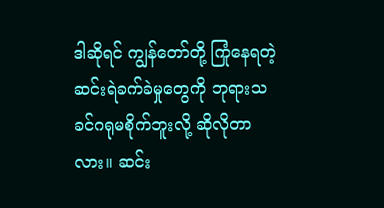ဒါဆိုရင် ကျွန်တော်တို့ ကြုံနေရတဲ့ ဆင်းရဲခက်ခဲမှုတွေကို ဘုရားသခင်ဂရုမစိုက်ဘူးလို့ ဆိုလိုတာလား။ ဆင်း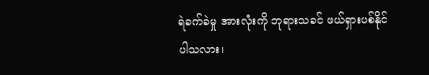ရဲခက်ခဲမှု အားလုံးကို ဘုရားသခင် ဖယ်ရှားပစ်နိုင်ပါသလား၊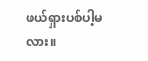ဖယ်ရှားပစ်ပါ့မလား။